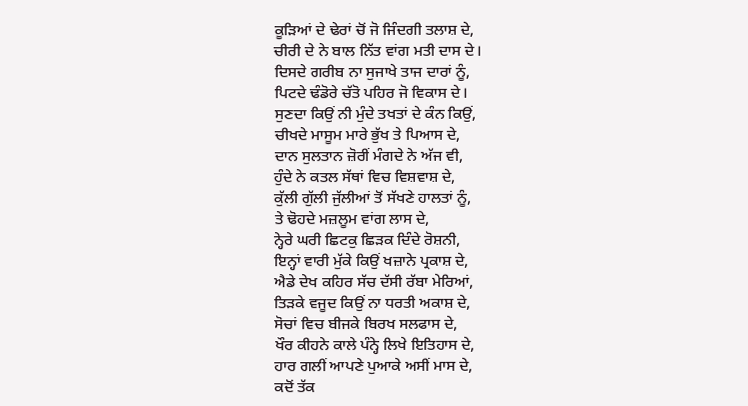ਕੂੜਿਆਂ ਦੇ ਢੇਰਾਂ ਚੋਂ ਜੋ ਜਿੰਦਗੀ ਤਲਾਸ਼ ਦੇ,
ਚੀਰੀ ਦੇ ਨੇ ਬਾਲ ਨਿੱਤ ਵਾਂਗ ਮਤੀ ਦਾਸ ਦੇ।
ਦਿਸਦੇ ਗਰੀਬ ਨਾ ਸੁਜਾਖੇ ਤਾਜ ਦਾਰਾਂ ਨੂੰ,
ਪਿਟਦੇ ਢੰਡੋਰੇ ਚੱਤੋ ਪਹਿਰ ਜੋ ਵਿਕਾਸ ਦੇ।
ਸੁਣਦਾ ਕਿਉਂ ਨੀ ਮੁੰਦੇ ਤਖਤਾਂ ਦੇ ਕੰਨ ਕਿਉਂ,
ਚੀਖਦੇ ਮਾਸੂਮ ਮਾਰੇ ਭੁੱਖ ਤੇ ਪਿਆਸ ਦੇ,
ਦਾਨ ਸੁਲਤਾਨ ਜ਼ੋਰੀਂ ਮੰਗਦੇ ਨੇ ਅੱਜ ਵੀ,
ਹੁੰਦੇ ਨੇ ਕਤਲ ਸੱਥਾਂ ਵਿਚ ਵਿਸ਼ਵਾਸ਼ ਦੇ,
ਕੁੱਲੀ ਗੁੱਲੀ ਜੁੱਲੀਆਂ ਤੋਂ ਸੱਖਣੇ ਹਾਲਤਾਂ ਨੂੰ,
ਤੇ ਢੋਹਦੇ ਮਜ਼ਲੂਮ ਵਾਂਗ ਲਾਸ ਦੇ,
ਨ੍ਹੇਰੇ ਘਰੀ ਛਿਟਕੁ ਛਿੜਕ ਦਿੰਦੇ ਰੋਸ਼ਨੀ,
ਇਨ੍ਹਾਂ ਵਾਰੀ ਮੁੱਕੇ ਕਿਉਂ ਖਜ਼ਾਨੇ ਪ੍ਰਕਾਸ਼ ਦੇ,
ਐਡੇ ਦੇਖ ਕਹਿਰ ਸੱਚ ਦੱਸੀ ਰੱਬਾ ਮੇਰਿਆਂ,
ਤਿੜਕੇ ਵਜੂਦ ਕਿਉਂ ਨਾ ਧਰਤੀ ਅਕਾਸ਼ ਦੇ,
ਸੋਚਾਂ ਵਿਚ ਬੀਜਕੇ ਬਿਰਖ ਸਲਫਾਸ ਦੇ,
ਖੌਰ ਕੀਹਨੇ ਕਾਲੇ ਪੰਨ੍ਹੇ ਲਿਖੇ ਇਤਿਹਾਸ ਦੇ,
ਹਾਰ ਗਲੀਂ ਆਪਣੇ ਪੁਆਕੇ ਅਸੀਂ ਮਾਸ ਦੇ,
ਕਦੋਂ ਤੱਕ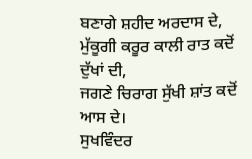ਬਣਾਗੇ ਸ਼ਹੀਦ ਅਰਦਾਸ ਦੇ,
ਮੁੱਕੂਗੀ ਕਰੂਰ ਕਾਲੀ ਰਾਤ ਕਦੋਂ ਦੁੱਖਾਂ ਦੀ,
ਜਗਣੇ ਚਿਰਾਗ ਸੁੱਖੀ ਸ਼ਾਂਤ ਕਦੋਂ ਆਸ ਦੇ।
ਸੁਖਵਿੰਦਰ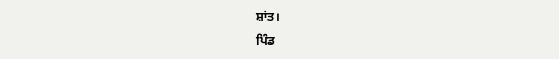ਸ਼ਾਂਤ।
ਪਿੰਡ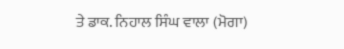ਤੇ ਡਾਕ. ਨਿਹਾਲ ਸਿੰਘ ਵਾਲਾ (ਮੋਗਾ)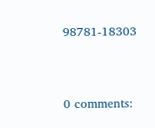98781-18303


0 comments: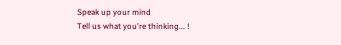Speak up your mind
Tell us what you're thinking... !